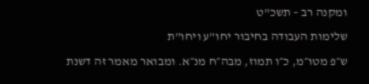ומקנה רב – תשכ"ט
שלימות העבודה בחיבור יחו"ע ויחו"ת
ש״פ מטו״מ, כ״ו תמוז, מבה״ח מנ״א. ומבואר מאמר זה דשנת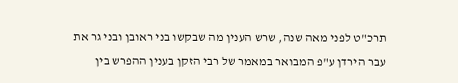תרכ"ט לפני מאה שנה, שרש הענין מה שבקשו בני ראובן ובני גר את עבר הירדן ע"פ המבואר במאמר של רבי הזקן בענין ההפרש בין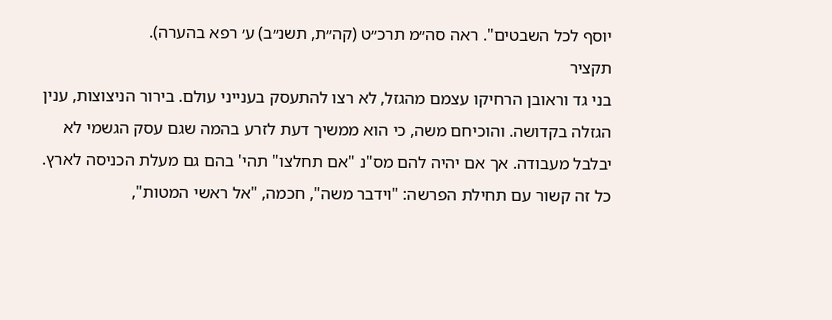יוסף לכל השבטים". ראה סה״מ תרכ״ט (קה״ת, תשנ״ב) ע׳ רפא בהערה).
תקציר
בני גד וראובן הרחיקו עצמם מהגזל, לא רצו להתעסק בענייני עולם. בירור הניצוצות, ענין הגזלה בקדושה. והוכיחם משה, כי הוא ממשיך דעת לזרע בהמה שגם עסק הגשמי לא יבלבל מעבודה. אך אם יהיה להם מס"נ "אם תחלצו" תהי' בהם גם מעלת הכניסה לארץ. כל זה קשור עם תחילת הפרשה: "וידבר משה", חכמה, "אל ראשי המטות",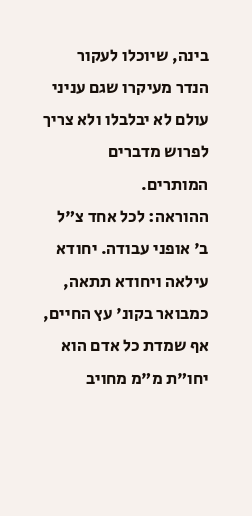בינה, שיוכלו לעקור הנדר מעיקרו שגם עניני עולם לא יבלבלו ולא צריך לפרוש מדברים המותרים.
ההוראה: לכל אחד צ"ל ב' אופני עבודה. יחודא עילאה ויחודא תתאה, כמבואר בקונ' עץ החיים, אף שמדת כל אדם הוא יחו"ת מ"מ מחויב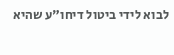לבוא לידי ביטול דיחו"ע שהיא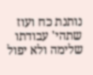נותנת כח ועוז שתהי' עבודתו שלימה ולא יפול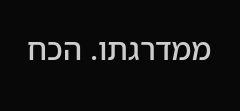ממדרגתו. הכח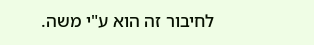לחיבור זה הוא ע"י משה.